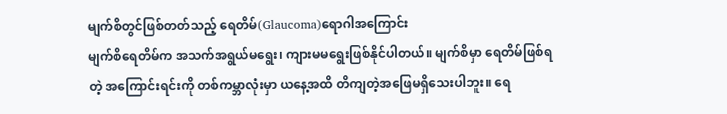မျက်စိတွင်ဖြစ်တတ်သည့် ရေတိမ်(Glaucoma)ရောဂါအကြောင်း
မျက်စိရေတိမ်က အသက်အရွယ်မရွေး၊ ကျားမမရွေးဖြစ်နိုင်ပါတယ်။ မျက်စိမှာ ရေတိမ်ဖြစ်ရတဲ့ အကြောင်းရင်းကို တစ်ကမ္ဘာလုံးမှာ ယနေ့အထိ တိကျတဲ့အဖြေမရှိသေးပါဘူး။ ရေ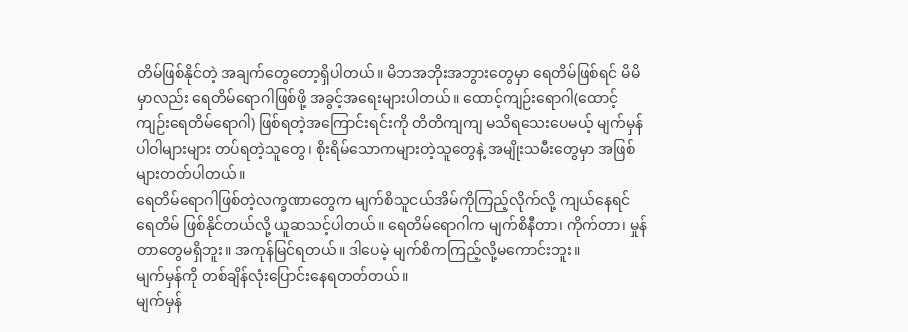တိမ်ဖြစ်နိုင်တဲ့ အချက်တွေတော့ရှိပါတယ်။ မိဘအဘိုးအဘွားတွေမှာ ရေတိမ်ဖြစ်ရင် မိမိမှာလည်း ရေတိမ်ရောဂါဖြစ်ဖို့ အခွင့်အရေးများပါတယ်။ ထောင့်ကျဉ်းရောဂါ(ထောင့်ကျဉ်းရေတိမ်ရောဂါ) ဖြစ်ရတဲ့အကြောင်းရင်းကို တိတိကျကျ မသိရသေးပေမယ့် မျက်မှန်ပါဝါများများ တပ်ရတဲ့သူတွေ၊ စိုးရိမ်သောကများတဲ့သူတွေနဲ့ အမျိုးသမီးတွေမှာ အဖြစ်များတတ်ပါတယ်။
ရေတိမ်ရောဂါဖြစ်တဲ့လက္ခဏာတွေက မျက်စိသူငယ်အိမ်ကိုကြည့်လိုက်လို့ ကျယ်နေရင် ရေတိမ် ဖြစ်နိုင်တယ်လို့ ယူဆသင့်ပါတယ်။ ရေတိမ်ရောဂါက မျက်စိနီတာ၊ ကိုက်တာ၊ မှုန်တာတွေမရှိဘူး။ အကုန်မြင်ရတယ်။ ဒါပေမဲ့ မျက်စိကကြည့်လို့မကောင်းဘူး။
မျက်မှန်ကို တစ်ချိန်လုံးပြောင်းနေရတတ်တယ်။
မျက်မှန်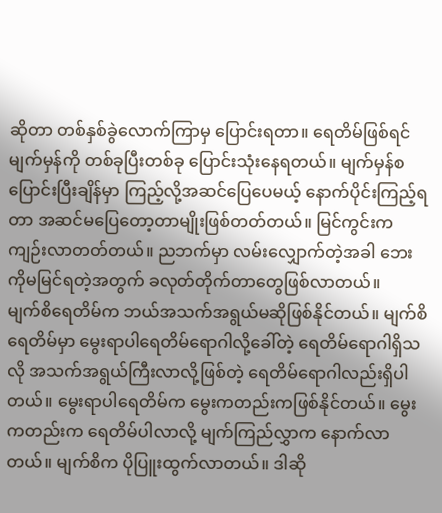ဆိုတာ တစ်နှစ်ခွဲလောက်ကြာမှ ပြောင်းရတာ။ ရေတိမ်ဖြစ်ရင် မျက်မှန်ကို တစ်ခုပြီးတစ်ခု ပြောင်းသုံးနေရတယ်။ မျက်မှန်စပြောင်းပြီးချိန်မှာ ကြည့်လို့အဆင်ပြေပေမယ့် နောက်ပိုင်းကြည့်ရတာ အဆင်မပြေတော့တာမျိုးဖြစ်တတ်တယ်။ မြင်ကွင်းက ကျဉ်းလာတတ်တယ်။ ညဘက်မှာ လမ်းလျှောက်တဲ့အခါ ဘေးကိုမမြင်ရတဲ့အတွက် ခလုတ်တိုက်တာတွေဖြစ်လာတယ်။
မျက်စိရေတိမ်က ဘယ်အသက်အရွယ်မဆိုဖြစ်နိုင်တယ်။ မျက်စိရေတိမ်မှာ မွေးရာပါရေတိမ်ရောဂါလို့ခေါ်တဲ့ ရေတိမ်ရောဂါရှိသလို အသက်အရွယ်ကြီးလာလို့ဖြစ်တဲ့ ရေတိမ်ရောဂါလည်းရှိပါတယ်။ မွေးရာပါရေတိမ်က မွေးကတည်းကဖြစ်နိုင်တယ်။ မွေးကတည်းက ရေတိမ်ပါလာလို့ မျက်ကြည်လွှာက နောက်လာတယ်။ မျက်စိက ပိုပြူးထွက်လာတယ်။ ဒါဆို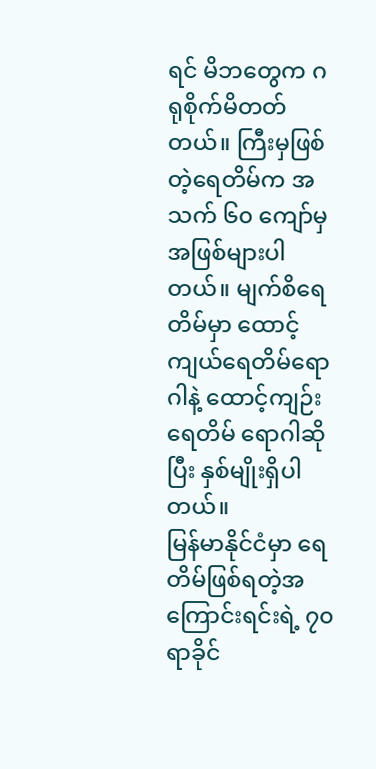ရင် မိဘတွေက ဂရုစိုက်မိတတ်တယ်။ ကြီးမှဖြစ်တဲ့ရေတိမ်က အသက် ၆၀ ကျော်မှ အဖြစ်များပါတယ်။ မျက်စိရေတိမ်မှာ ထောင့်ကျယ်ရေတိမ်ရောဂါနဲ့ ထောင့်ကျဉ်းရေတိမ် ရောဂါဆိုပြီး နှစ်မျိုးရှိပါတယ်။
မြန်မာနိုင်ငံမှာ ရေတိမ်ဖြစ်ရတဲ့အကြောင်းရင်းရဲ့ ၇၀ ရာခိုင်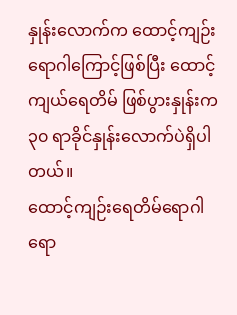နှုန်းလောက်က ထောင့်ကျဉ်းရောဂါကြောင့်ဖြစ်ပြီး ထောင့်ကျယ်ရေတိမ် ဖြစ်ပွားနှုန်းက ၃၀ ရာခိုင်နှုန်းလောက်ပဲရှိပါတယ်။
ထောင့်ကျဉ်းရေတိမ်ရောဂါရော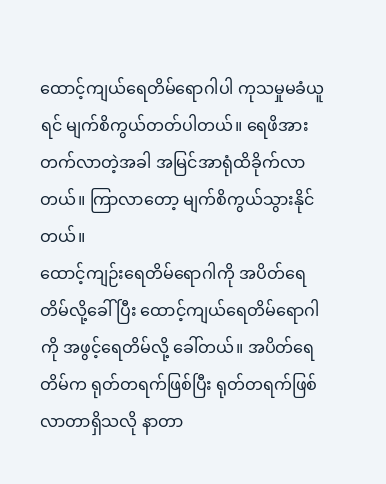ထောင့်ကျယ်ရေတိမ်ရောဂါပါ ကုသမှုမခံယူရင် မျက်စိကွယ်တတ်ပါတယ်။ ရေဖိအားတက်လာတဲ့အခါ အမြင်အာရုံထိခိုက်လာတယ်။ ကြာလာတော့ မျက်စိကွယ်သွားနိုင်တယ်။
ထောင့်ကျဉ်းရေတိမ်ရောဂါကို အပိတ်ရေတိမ်လို့ခေါ်ပြီး ထောင့်ကျယ်ရေတိမ်ရောဂါကို အဖွင့်ရေတိမ်လို့ ခေါ်တယ်။ အပိတ်ရေတိမ်က ရုတ်တရက်ဖြစ်ပြီး ရုတ်တရက်ဖြစ်လာတာရှိသလို နာတာ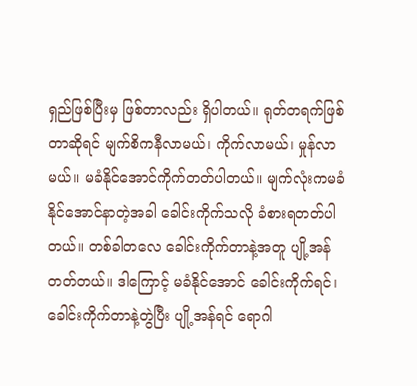ရှည်ဖြစ်ပြီးမှ ဖြစ်တာလည်း ရှိပါတယ်။ ရုတ်တရက်ဖြစ်တာဆိုရင် မျက်စိကနီလာမယ်၊ ကိုက်လာမယ်၊ မှုန်လာမယ်။ မခံနိုင်အောင်ကိုက်တတ်ပါတယ်။ မျက်လုံးကမခံနိုင်အောင်နာတဲ့အခါ ခေါင်းကိုက်သလို ခံစားရတတ်ပါတယ်။ တစ်ခါတလေ ခေါင်းကိုက်တာနဲ့အတူ ပျို့အန်တတ်တယ်။ ဒါကြောင့် မခံနိုင်အောင် ခေါင်းကိုက်ရင်၊ ခေါင်းကိုက်တာနဲ့တွဲပြီး ပျို့အန်ရင် ရောဂါ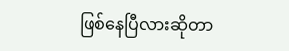ဖြစ်နေပြီလားဆိုတာ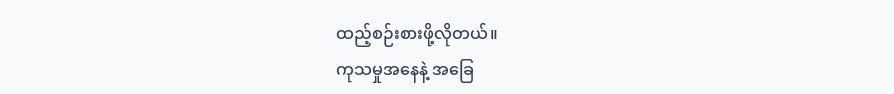ထည့်စဉ်းစားဖို့လိုတယ်။
ကုသမှုအနေနဲ့ အခြေ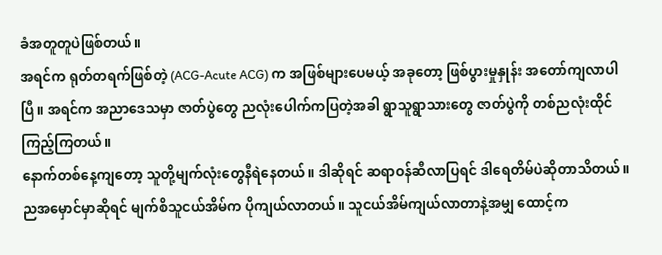ခံအတူတူပဲဖြစ်တယ်။
အရင်က ရုတ်တရက်ဖြစ်တဲ့ (ACG-Acute ACG) က အဖြစ်များပေမယ့် အခုတော့ ဖြစ်ပွားမှုနှုန်း အတော်ကျလာပါပြီ။ အရင်က အညာဒေသမှာ ဇာတ်ပွဲတွေ ညလုံးပေါက်ကပြတဲ့အခါ ရွာသူရွာသားတွေ ဇာတ်ပွဲကို တစ်ညလုံးထိုင်ကြည့်ကြတယ်။
နောက်တစ်နေ့ကျတော့ သူတို့မျက်လုံးတွေနီရဲနေတယ်။ ဒါဆိုရင် ဆရာဝန်ဆီလာပြရင် ဒါရေတိမ်ပဲဆိုတာသိတယ်။ ညအမှောင်မှာဆိုရင် မျက်စိသူငယ်အိမ်က ပိုကျယ်လာတယ်။ သူငယ်အိမ်ကျယ်လာတာနဲ့အမျှ ထောင့်က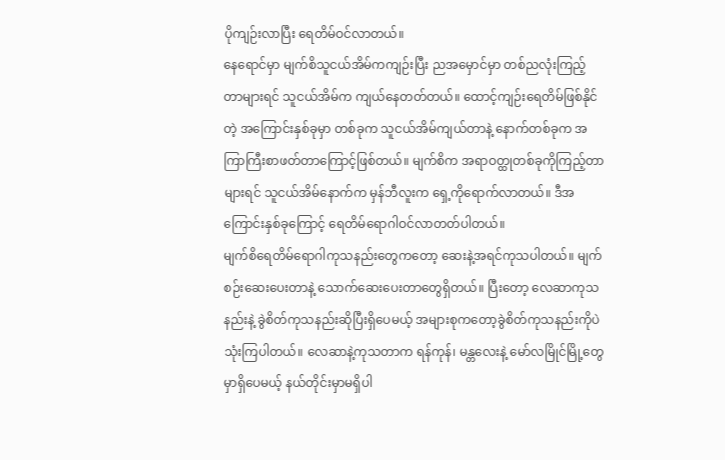ပိုကျဉ်းလာပြီး ရေတိမ်ဝင်လာတယ်။
နေရောင်မှာ မျက်စိသူငယ်အိမ်ကကျဉ်းပြီး ညအမှောင်မှာ တစ်ညလုံးကြည့်တာများရင် သူငယ်အိမ်က ကျယ်နေတတ်တယ်။ ထောင့်ကျဉ်းရေတိမ်ဖြစ်နိုင်တဲ့ အကြောင်းနှစ်ခုမှာ တစ်ခုက သူငယ်အိမ်ကျယ်တာနဲ့ နောက်တစ်ခုက အကြာကြီးစာဖတ်တာကြောင့်ဖြစ်တယ်။ မျက်စိက အရာဝတ္ထုတစ်ခုကိုကြည့်တာများရင် သူငယ်အိမ်နောက်က မှန်ဘီလူးက ရှေ့ကိုရောက်လာတယ်။ ဒီအကြောင်းနှစ်ခုကြောင့် ရေတိမ်ရောဂါဝင်လာတတ်ပါတယ်။
မျက်စိရေတိမ်ရောဂါကုသနည်းတွေကတော့ ဆေးနဲ့အရင်ကုသပါတယ်။ မျက်စဉ်းဆေးပေးတာနဲ့ သောက်ဆေးပေးတာတွေရှိတယ်။ ပြီးတော့ လေဆာကုသနည်းနဲ့ ခွဲစိတ်ကုသနည်းဆိုပြီးရှိပေမယ့် အများစုကတော့ခွဲစိတ်ကုသနည်းကိုပဲသုံးကြပါတယ်။ လေဆာနဲ့ကုသတာက ရန်ကုန်၊ မန္တလေးနဲ့ မော်လမြိုင်မြို့တွေ မှာရှိပေမယ့် နယ်တိုင်းမှာမရှိပါ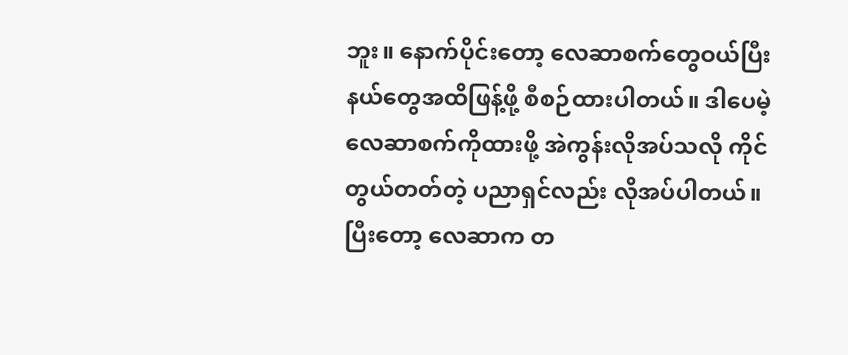ဘူး။ နောက်ပိုင်းတော့ လေဆာစက်တွေဝယ်ပြီး နယ်တွေအထိဖြန့်ဖို့ စီစဉ်ထားပါတယ်။ ဒါပေမဲ့ လေဆာစက်ကိုထားဖို့ အဲကွန်းလိုအပ်သလို ကိုင်တွယ်တတ်တဲ့ ပညာရှင်လည်း လိုအပ်ပါတယ်။ ပြီးတော့ လေဆာက တ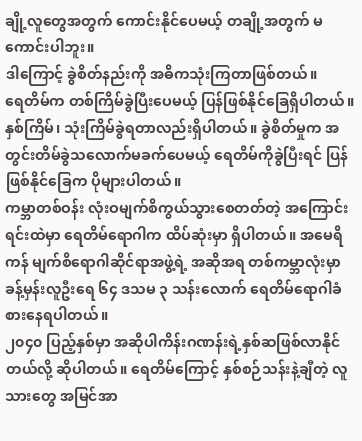ချို့လူတွေအတွက် ကောင်းနိုင်ပေမယ့် တချို့အတွက် မကောင်းပါဘူး။
ဒါကြောင့် ခွဲစိတ်နည်းကို အဓိကသုံးကြတာဖြစ်တယ်။
ရေတိမ်က တစ်ကြိမ်ခွဲပြီးပေမယ့် ပြန်ဖြစ်နိုင်ခြေရှိပါတယ်။ နှစ်ကြိမ်၊ သုံးကြိမ်ခွဲရတာလည်းရှိပါတယ်။ ခွဲစိတ်မှုက အတွင်းတိမ်ခွဲသလောက်မခက်ပေမယ့် ရေတိမ်ကိုခွဲပြီးရင် ပြန်ဖြစ်နိုင်ခြေက ပိုများပါတယ်။
ကမ္ဘာတစ်ဝန်း လုံးဝမျက်စိကွယ်သွားစေတတ်တဲ့ အကြောင်းရင်းထဲမှာ ရေတိမ်ရောဂါက ထိပ်ဆုံးမှာ ရှိပါတယ်။ အမေရိကန် မျက်စိရောဂါဆိုင်ရာအဖွဲ့ရဲ့ အဆိုအရ တစ်ကမ္ဘာလုံးမှာ ခန့်မှန်းလူဦးရေ ၆၄ ဒသမ ၃ သန်းလောက် ရေတိမ်ရောဂါခံစားနေရပါတယ်။
၂၀၄၀ ပြည့်နှစ်မှာ အဆိုပါကိန်းဂဏန်းရဲ့နှစ်ဆဖြစ်လာနိုင်တယ်လို့ ဆိုပါတယ်။ ရေတိမ်ကြောင့် နှစ်စဉ်သန်းနဲ့ချီတဲ့ လူသားတွေ အမြင်အာ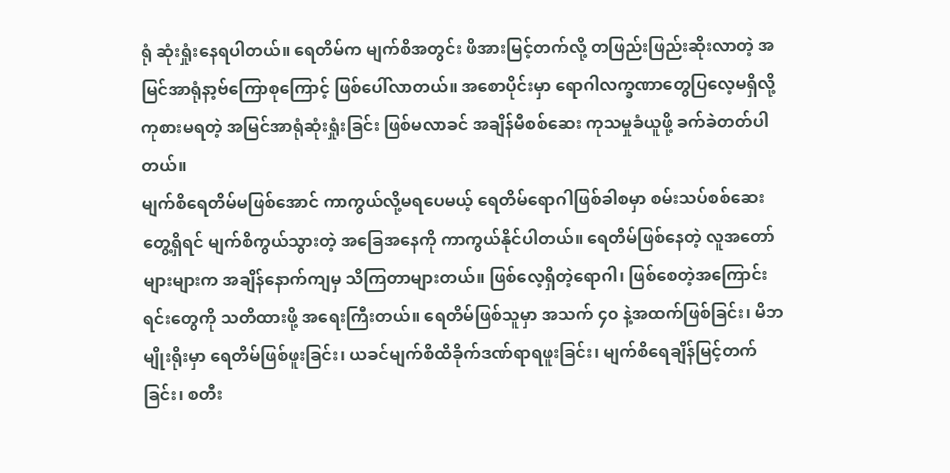ရုံ ဆုံးရှုံးနေရပါတယ်။ ရေတိမ်က မျက်စိအတွင်း ဖိအားမြင့်တက်လို့ တဖြည်းဖြည်းဆိုးလာတဲ့ အမြင်အာရုံနာ့ဗ်ကြောစုကြောင့် ဖြစ်ပေါ်လာတယ်။ အစောပိုင်းမှာ ရောဂါလက္ခဏာတွေပြလေ့မရှိလို့ ကုစားမရတဲ့ အမြင်အာရုံဆုံးရှုံးခြင်း ဖြစ်မလာခင် အချိန်မီစစ်ဆေး ကုသမှုခံယူဖို့ ခက်ခဲတတ်ပါတယ်။
မျက်စိရေတိမ်မဖြစ်အောင် ကာကွယ်လို့မရပေမယ့် ရေတိမ်ရောဂါဖြစ်ခါစမှာ စမ်းသပ်စစ်ဆေးတွေ့ရှိရင် မျက်စိကွယ်သွားတဲ့ အခြေအနေကို ကာကွယ်နိုင်ပါတယ်။ ရေတိမ်ဖြစ်နေတဲ့ လူအတော်များများက အချိန်နောက်ကျမှ သိကြတာများတယ်။ ဖြစ်လေ့ရှိတဲ့ရောဂါ၊ ဖြစ်စေတဲ့အကြောင်းရင်းတွေကို သတိထားဖို့ အရေးကြီးတယ်။ ရေတိမ်ဖြစ်သူမှာ အသက် ၄၀ နဲ့အထက်ဖြစ်ခြင်း၊ မိဘမျိုးရိုးမှာ ရေတိမ်ဖြစ်ဖူးခြင်း၊ ယခင်မျက်စိထိခိုက်ဒဏ်ရာရဖူးခြင်း၊ မျက်စိရေချိန်မြင့်တက်ခြင်း၊ စတီး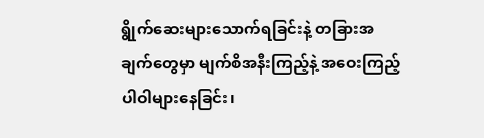ရွိုက်ဆေးများသောက်ရခြင်းနဲ့ တခြားအချက်တွေမှာ မျက်စိအနီးကြည့်နဲ့ အဝေးကြည့်ပါဝါများနေခြင်း၊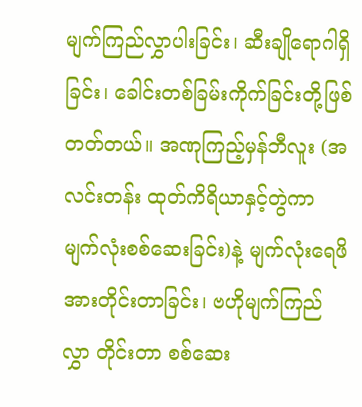မျက်ကြည်လွှာပါးခြင်း၊ ဆီးချိုရောဂါရှိခြင်း၊ ခေါင်းတစ်ခြမ်းကိုက်ခြင်းတို့ဖြစ်တတ်တယ်။ အဏုကြည့်မှန်ဘီလူး (အလင်းတန်း ထုတ်ကိရိယာနှင့်တွဲကာ မျက်လုံးစစ်ဆေးခြင်း)နဲ့ မျက်လုံးရေဖိအားတိုင်းတာခြင်း၊ ဗဟိုမျက်ကြည်လွှာ တိုင်းတာ စစ်ဆေး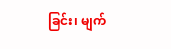ခြင်း၊ မျက်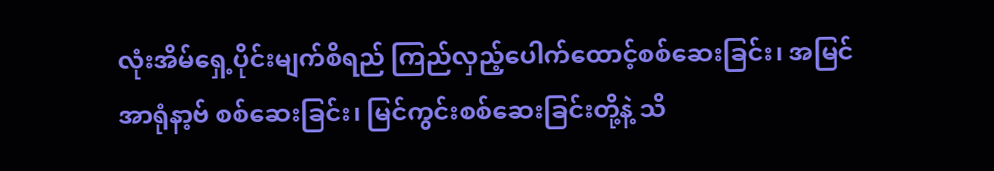လုံးအိမ်ရှေ့ပိုင်းမျက်စိရည် ကြည်လှည့်ပေါက်ထောင့်စစ်ဆေးခြင်း၊ အမြင်အာရုံနာ့ဗ် စစ်ဆေးခြင်း၊ မြင်ကွင်းစစ်ဆေးခြင်းတို့နဲ့ သိ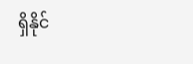ရှိနိုင်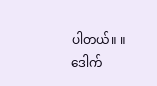ပါတယ်။ ။
ဒေါက်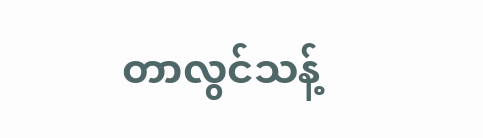တာလွင်သန့်